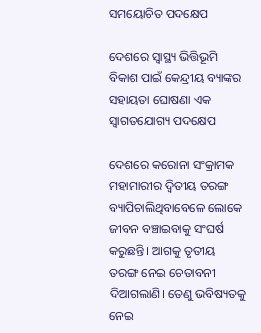ସମୟୋଚିତ ପଦକ୍ଷେପ

ଦେଶରେ ସ୍ବାସ୍ଥ୍ୟ ଭିତ୍ତିଭୂମି ବିକାଶ ପାଇଁ କେନ୍ଦ୍ରୀୟ ବ୍ୟାଙ୍କର ସହାୟତା ଘୋଷଣା ଏକ ସ୍ବାଗତଯୋଗ୍ୟ ପଦକ୍ଷେପ

ଦେଶରେ କରୋନା ସଂକ୍ରାମକ ମହାମାରୀର ଦ୍ବିତୀୟ ତରଙ୍ଗ ବ୍ୟାପିଚାଲିଥିବାବେଳେ ଲୋକେ ଜୀବନ ବଞ୍ଚାଇବାକୁ ସଂଘର୍ଷ କରୁଛନ୍ତି। ଆଗକୁ ତୃତୀୟ ତରଙ୍ଗ ନେଇ ଚେତାବନୀ ଦିଆଗଲାଣି। ତେଣୁ ଭବିଷ୍ୟତକୁ ନେଇ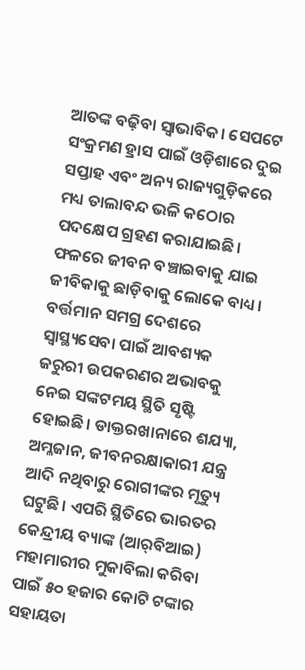ଆତଙ୍କ ବଢ଼ିବା ସ୍ବାଭାବିକ। ସେପଟେ ସଂକ୍ରମଣ ହ୍ରାସ ପାଇଁ ଓଡ଼ିଶାରେ ଦୁଇ ସପ୍ତାହ ଏବଂ ଅନ୍ୟ ରାଜ୍ୟଗୁଡ଼ିକରେ ମଧ୍ୟ ତାଲାବନ୍ଦ ଭଳି କଠୋର ପଦକ୍ଷେପ ଗ୍ରହଣ କରାଯାଇଛି। ଫଳରେ ଜୀବନ ବଞ୍ଚାଇବାକୁ ଯାଇ ଜୀବିକାକୁ ଛାଡ଼ିବାକୁ ଲୋକେ ବାଧ୍ୟ। ବର୍ତ୍ତମାନ ସମଗ୍ର ଦେଶରେ ସ୍ବାସ୍ଥ୍ୟସେବା ପାଇଁ ଆବଶ୍ୟକ ଜରୁରୀ ଉପକରଣର ଅଭାବକୁ ନେଇ ସଙ୍କଟମୟ ସ୍ଥିତି ସୃଷ୍ଟି ହୋଇଛି। ଡାକ୍ତରଖାନାରେ ଶଯ୍ୟା, ଅମ୍ଳଜାନ, ଜୀବନରକ୍ଷାକାରୀ ଯନ୍ତ୍ର ଆଦି ନଥିବାରୁ ରୋଗୀଙ୍କର ମୃତ୍ୟୁ ଘଟୁଛି। ଏପରି ସ୍ଥିତିରେ ଭାରତର କେନ୍ଦ୍ରୀୟ ବ୍ୟାଙ୍କ (ଆର୍‌ବିଆଇ) ମହାମାରୀର ମୁକାବିଲା କରିବା ପାଇଁ ୫୦ ହଜାର କୋଟି ଟଙ୍କାର ସହାୟତା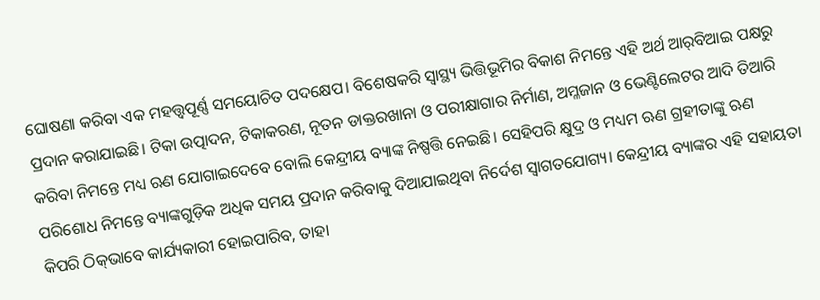ଘୋଷଣା କରିବା ଏକ ମହତ୍ତ୍ବପୂର୍ଣ୍ଣ ସମୟୋଚିତ ପଦକ୍ଷେପ। ବିଶେଷକରି ସ୍ବାସ୍ଥ୍ୟ ଭିତ୍ତିଭୂମିର ବିକାଶ ନିମନ୍ତେ ଏହି ଅର୍ଥ ଆର୍‌ବିଆଇ ପକ୍ଷରୁ ପ୍ରଦାନ କରାଯାଇଛି। ଟିକା ଉତ୍ପାଦନ, ଟିକାକରଣ, ନୂତନ ଡାକ୍ତରଖାନା ଓ ପରୀକ୍ଷାଗାର ନିର୍ମାଣ, ଅମ୍ଳଜାନ ଓ ଭେଣ୍ଟିଲେଟର ଆଦି ତିଆରି କରିବା ନିମନ୍ତେ ମଧ୍ୟ ଋଣ ଯୋଗାଇଦେବେ ବୋଲି କେନ୍ଦ୍ରୀୟ ବ୍ୟାଙ୍କ ନିଷ୍ପତ୍ତି ନେଇଛି। ସେହିପରି କ୍ଷୁଦ୍ର ଓ ମଧ୍ୟମ ଋଣ ଗ୍ରହୀତାଙ୍କୁ ଋଣ ପରିଶୋଧ ନିମନ୍ତେ ବ୍ୟାଙ୍କଗୁଡ଼ିକ ଅଧିକ ସମୟ ପ୍ରଦାନ କରିବାକୁ ଦିଆଯାଇଥିବା ନିର୍ଦେଶ ସ୍ବାଗତଯୋଗ୍ୟ। କେନ୍ଦ୍ରୀୟ ବ୍ୟାଙ୍କର ଏହି ସହାୟତା କିପରି ଠିକ୍‌ଭାବେ କାର୍ଯ୍ୟକାରୀ ହୋଇପାରିବ, ତାହା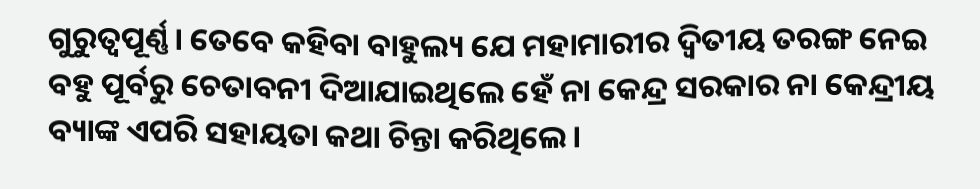ଗୁରୁତ୍ବପୂର୍ଣ୍ଣ। ତେବେ କହିବା ବାହୁଲ୍ୟ ଯେ ମହାମାରୀର ଦ୍ବିତୀୟ ତରଙ୍ଗ ନେଇ ବହୁ ପୂର୍ବରୁ ଚେତାବନୀ ଦିଆଯାଇଥିଲେ ହେଁ ନା କେନ୍ଦ୍ର ସରକାର ନା କେନ୍ଦ୍ରୀୟ ବ୍ୟାଙ୍କ ଏପରି ସହାୟତା କଥା ଚିନ୍ତା କରିଥିଲେ।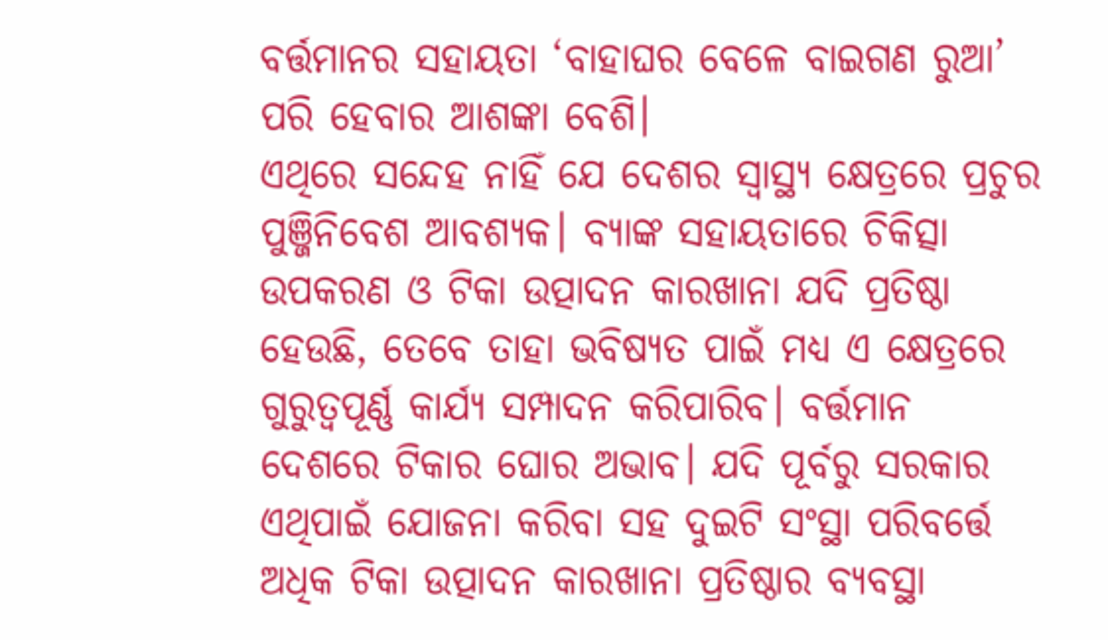ବର୍ତ୍ତମାନର ସହାୟତା ‘ବାହାଘର ବେଳେ ବାଇଗଣ ରୁଆ’ ପରି ହେବାର ଆଶଙ୍କା ବେଶି।
ଏଥିରେ ସନ୍ଦେହ ନାହିଁ ଯେ ଦେଶର ସ୍ବାସ୍ଥ୍ୟ କ୍ଷେତ୍ରରେ ପ୍ରଚୁର ପୁଞ୍ଜିନିବେଶ ଆବଶ୍ୟକ। ବ୍ୟାଙ୍କ ସହାୟତାରେ ଚିକିତ୍ସା ଉପକରଣ ଓ ଟିକା ଉତ୍ପାଦନ କାରଖାନା ଯଦି ପ୍ରତିଷ୍ଠା ହେଉଛି, ତେବେ ତାହା ଭବିଷ୍ୟତ ପାଇଁ ମଧ୍ୟ ଏ କ୍ଷେତ୍ରରେ ଗୁରୁତ୍ବପୂର୍ଣ୍ଣ କାର୍ଯ୍ୟ ସମ୍ପାଦନ କରିପାରିବ। ବର୍ତ୍ତମାନ ଦେଶରେ ଟିକାର ଘୋର ଅଭାବ। ଯଦି ପୂର୍ବରୁ ସରକାର ଏଥିପାଇଁ ଯୋଜନା କରିବା ସହ ଦୁଇଟି ସଂସ୍ଥା ପରିବର୍ତ୍ତେ ଅଧିକ ଟିକା ଉତ୍ପାଦନ କାରଖାନା ପ୍ରତିଷ୍ଠାର ବ୍ୟବସ୍ଥା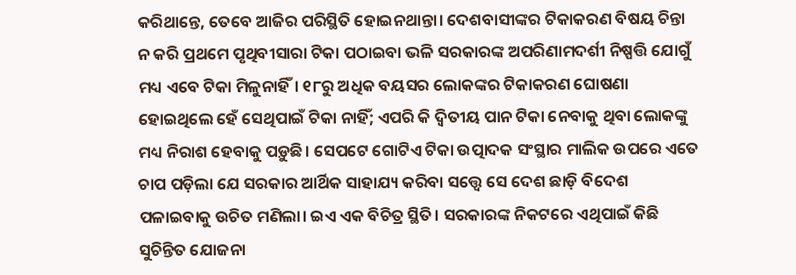କରିଥାନ୍ତେ, ତେବେ ଆଜିର ପରିସ୍ଥିତି ହୋଇନଥାନ୍ତା। ଦେଶବାସୀଙ୍କର ଟିକାକରଣ ବିଷୟ ଚିନ୍ତା ନ କରି ପ୍ରଥମେ ପୃଥିବୀସାରା ଟିକା ପଠାଇବା ଭଳି ସରକାରଙ୍କ ଅପରିଣାମଦର୍ଶୀ ନିଷ୍ପତ୍ତି ଯୋଗୁଁ ମଧ୍ୟ ଏବେ ଟିକା ମିଳୁନାହିଁ। ୧୮ରୁ ଅଧିକ ବୟସର ଲୋକଙ୍କର ଟିକାକରଣ ଘୋଷଣା ହୋଇଥିଲେ ହେଁ ସେଥିପାଇଁ ଟିକା ନାହିଁ; ଏପରି କି ଦ୍ବିତୀୟ ପାନ ଟିକା ନେବାକୁ ଥିବା ଲୋକଙ୍କୁ ମଧ୍ୟ ନିରାଶ ହେବାକୁ ପଡ଼ୁଛି। ସେପଟେ ଗୋଟିଏ ଟିକା ଉତ୍ପାଦକ ସଂସ୍ଥାର ମାଲିକ ଉପରେ ଏତେ ଚାପ ପଡ଼ିଲା ଯେ ସରକାର ଆର୍ଥିକ ସାହାଯ୍ୟ କରିବା ସତ୍ତ୍ବେ ସେ ଦେଶ ଛାଡ଼ି ବିଦେଶ ପଳାଇବାକୁ ଉଚିତ ମଣିଲା। ଇଏ ଏକ ବିଚିତ୍ର ସ୍ଥିତି। ସରକାରଙ୍କ ନିକଟରେ ଏଥିପାଇଁ କିଛି ସୁଚିନ୍ତିତ ଯୋଜନା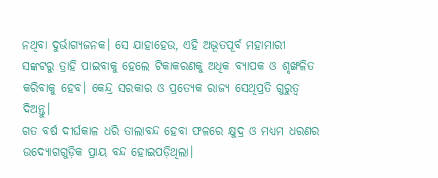ନଥିବା ଦୁର୍ଭାଗ୍ୟଜନକ। ସେ ଯାହାହେଉ, ଏହି ଅଭୂତପୂର୍ବ ମହାମାରୀ ସଙ୍କଟରୁ ତ୍ରାହି ପାଇବାକୁ ହେଲେ ଟିକାକରଣକୁ ଅଧିକ ବ୍ୟାପକ ଓ ଶୃଙ୍ଖଳିତ କରିବାକୁ ହେବ। କେନ୍ଦ୍ର ସରକାର ଓ ପ୍ରତ୍ୟେକ ରାଜ୍ୟ ସେଥିପ୍ରତି ଗୁରୁତ୍ବ ଦିଅନ୍ତୁ।
ଗତ ବର୍ଷ ଦୀର୍ଘକାଳ ଧରି ତାଲାବନ୍ଦ ହେବା ଫଳରେ କ୍ଷୁଦ୍ର ଓ ମଧ୍ୟମ ଧରଣର ଉଦ୍ୟୋଗଗୁଡ଼ିକ ପ୍ରାୟ ବନ୍ଦ ହୋଇପଡ଼ିଥିଲା।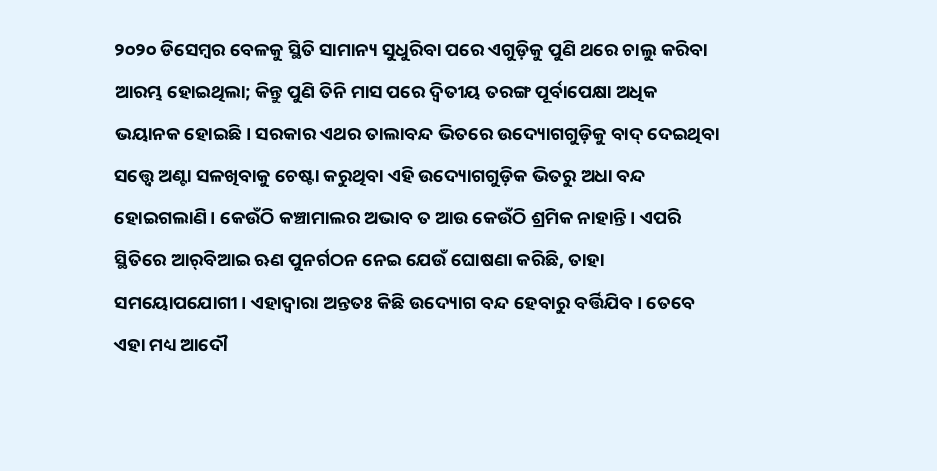୨୦୨୦ ଡିସେମ୍ବର ବେଳକୁ ସ୍ଥିତି ସାମାନ୍ୟ ସୁଧୁରିବା ପରେ ଏଗୁଡ଼ିକୁ ପୁଣି ଥରେ ଚାଲୁ କରିବା ଆରମ୍ଭ ହୋଇଥିଲା; କିନ୍ତୁ ପୁଣି ତିନି ମାସ ପରେ ଦ୍ବିତୀୟ ତରଙ୍ଗ ପୂର୍ବାପେକ୍ଷା ଅଧିକ ଭୟାନକ ହୋଇଛି। ସରକାର ଏଥର ତାଲାବନ୍ଦ ଭିତରେ ଉଦ୍ୟୋଗଗୁଡ଼ିକୁ ବାଦ୍‌ ଦେଇଥିବା ସତ୍ତ୍ବେ ଅଣ୍ଟା ସଳଖିବାକୁ ଚେଷ୍ଟା କରୁଥିବା ଏହି ଉଦ୍ୟୋଗଗୁଡ଼ିକ ଭିତରୁ ଅଧା ବନ୍ଦ ହୋଇଗଲାଣି। କେଉଁଠି କଞ୍ଚାମାଲର ଅଭାବ ତ ଆଉ କେଉଁଠି ଶ୍ରମିକ ନାହାନ୍ତି। ଏପରି ସ୍ଥିତିରେ ଆର୍‌ବିଆଇ ଋଣ ପୁନର୍ଗଠନ ନେଇ ଯେଉଁ ଘୋଷଣା କରିଛି, ତାହା ସମୟୋପଯୋଗୀ। ଏହାଦ୍ବାରା ଅନ୍ତତଃ କିଛି ଉଦ୍ୟୋଗ ବନ୍ଦ ହେବାରୁ ବର୍ତ୍ତିଯିବ। ତେବେ ଏହା ମଧ୍ୟ ଆଦୌ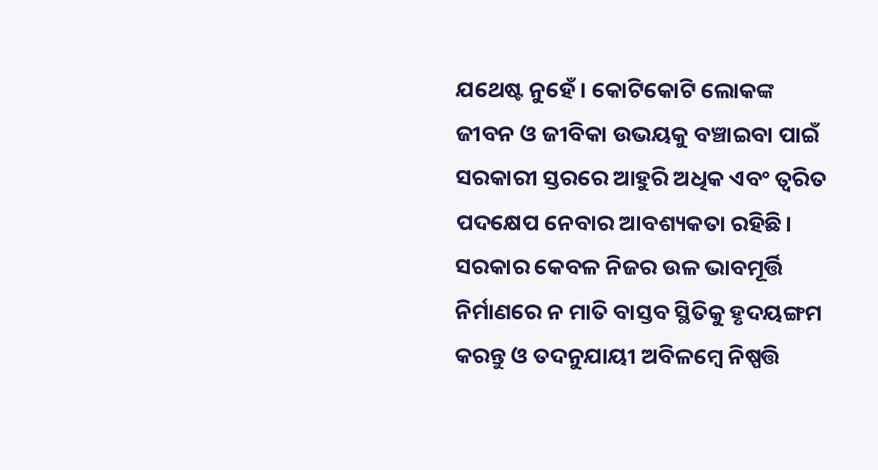ଯଥେଷ୍ଟ ନୁହେଁ। କୋଟିକୋଟି ଲୋକଙ୍କ ଜୀବନ ଓ ଜୀବିକା ଉଭୟକୁ ବଞ୍ଚାଇବା ପାଇଁ ସରକାରୀ ସ୍ତରରେ ଆହୁରି ଅଧିକ ଏବଂ ତ୍ବରିତ ପଦକ୍ଷେପ ନେବାର ଆବଶ୍ୟକତା ରହିଛି। ସରକାର କେବଳ ନିଜର ଉଳ ଭାବମୂର୍ତ୍ତି ନିର୍ମାଣରେ ନ ମାତି ବାସ୍ତବ ସ୍ଥିତିକୁ ହୃଦୟଙ୍ଗମ କରନ୍ତୁ ଓ ତଦନୁଯାୟୀ ଅବିଳମ୍ବେ ନିଷ୍ପତ୍ତି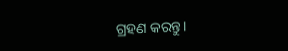ଗ୍ରହଣ କରନ୍ତୁ।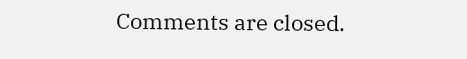Comments are closed.